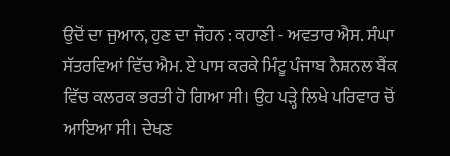ਉਦੋਂ ਦਾ ਜੁਆਨ, ਹੁਣ ਦਾ ਜੌਹਨ : ਕਹਾਣੀ - ਅਵਤਾਰ ਐਸ. ਸੰਘਾ
ਸੱਤਰਵਿਆਂ ਵਿੱਚ ਐਮ. ਏ ਪਾਸ ਕਰਕੇ ਮਿੰਟੂ ਪੰਜਾਬ ਨੈਸ਼ਨਲ ਬੈਂਕ ਵਿੱਚ ਕਲਰਕ ਭਰਤੀ ਹੋ ਗਿਆ ਸੀ। ਉਹ ਪੜ੍ਹੇ ਲਿਖੇ ਪਰਿਵਾਰ ਚੋਂ ਆਇਆ ਸੀ। ਦੇਖਣ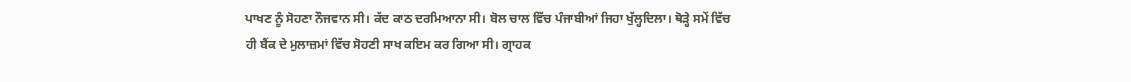ਪਾਖਣ ਨੂੰ ਸੋਹਣਾ ਨੌਜਵਾਨ ਸੀ। ਕੱਦ ਕਾਠ ਦਰਮਿਆਨਾ ਸੀ। ਬੋਲ ਚਾਲ ਵਿੱਚ ਪੰਜਾਬੀਆਂ ਜਿਹਾ ਖੁੱਲ੍ਹਦਿਲਾ। ਥੋੜ੍ਹੇ ਸਮੇਂ ਵਿੱਚ ਹੀ ਬੈਂਕ ਦੇ ਮੁਲਾਜ਼ਮਾਂ ਵਿੱਚ ਸੋਹਣੀ ਸਾਖ ਕਇਮ ਕਰ ਗਿਆ ਸੀ। ਗ੍ਰਾਹਕ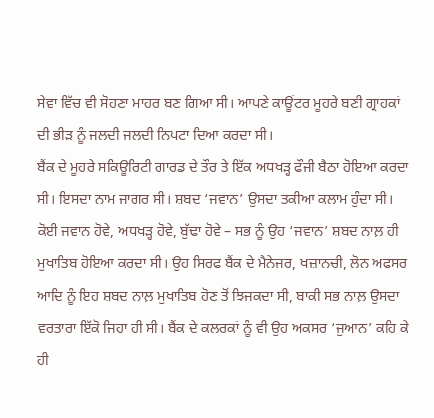ਸੇਵਾ ਵਿੱਚ ਵੀ ਸੋਹਣਾ ਮਾਹਰ ਬਣ ਗਿਆ ਸੀ। ਆਪਣੇ ਕਾਊਂਟਰ ਮੂਹਰੇ ਬਣੀ ਗ੍ਰਾਹਕਾਂ ਦੀ ਭੀੜ ਨੂੰ ਜਲਦੀ ਜਲਦੀ ਨਿਪਟਾ ਦਿਆ ਕਰਦਾ ਸੀ।
ਬੈਂਕ ਦੇ ਮੂਹਰੇ ਸਕਿਊਰਿਟੀ ਗਾਰਡ ਦੇ ਤੌਰ ਤੇ ਇੱਕ ਅਧਖੜ੍ਹ ਫੌਜੀ ਬੈਠਾ ਹੋਇਆ ਕਰਦਾ ਸੀ। ਇਸਦਾ ਨਾਮ ਜਾਗਰ ਸੀ। ਸ਼ਬਦ ‘ਜਵਾਨ’ ਉਸਦਾ ਤਕੀਆ ਕਲਾਮ ਹੁੰਦਾ ਸੀ। ਕੋਈ ਜਵਾਨ ਹੋਵੇ, ਅਧਖੜ੍ਹ ਹੋਵੇ, ਬੁੱਢਾ ਹੋਵੇ – ਸਭ ਨੂੰ ਉਹ ‘ਜਵਾਨ’ ਸ਼ਬਦ ਨਾਲ਼ ਹੀ ਮੁਖਾਤਿਬ ਹੋਇਆ ਕਰਦਾ ਸੀ। ਉਹ ਸਿਰਫ ਬੈਂਕ ਦੇ ਮੈਨੇਜਰ, ਖਜ਼ਾਨਚੀ, ਲੋਨ ਅਫਸਰ ਆਦਿ ਨੂੰ ਇਹ ਸ਼ਬਦ ਨਾਲ਼ ਮੁਖਾਤਿਬ ਹੋਣ ਤੋਂ ਝਿਜਕਦਾ ਸੀ, ਬਾਕੀ ਸਭ ਨਾਲ਼ ਉਸਦਾ ਵਰਤਾਰਾ ਇੱਕੋ ਜਿਹਾ ਹੀ ਸੀ। ਬੈਂਕ ਦੇ ਕਲਰਕਾਂ ਨੂੰ ਵੀ ਉਹ ਅਕਸਰ ‘ਜੁਆਨ’ ਕਹਿ ਕੇ ਹੀ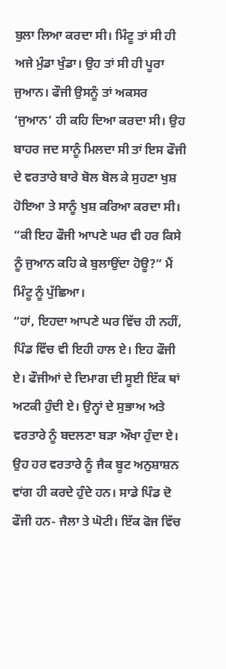ਬੁਲਾ ਲਿਆ ਕਰਦਾ ਸੀ। ਮਿੰਟੂ ਤਾਂ ਸੀ ਹੀ ਅਜੇ ਮੁੰਡਾ ਖੁੰਡਾ। ਉਹ ਤਾਂ ਸੀ ਹੀ ਪੂਰਾ ਜੁਆਨ। ਫੌਜੀ ਉਸਨੂੰ ਤਾਂ ਅਕਸਰ ‘ਜੁਆਨ’ ਹੀ ਕਹਿ ਦਿਆ ਕਰਦਾ ਸੀ। ਉਹ ਬਾਹਰ ਜਦ ਸਾਨੂੰ ਮਿਲਦਾ ਸੀ ਤਾਂ ਇਸ ਫੌਜੀ ਦੇ ਵਰਤਾਰੇ ਬਾਰੇ ਬੋਲ ਬੋਲ ਕੇ ਸੁਹਣਾ ਖੁਸ਼ ਹੋਇਆ ਤੇ ਸਾਨੂੰ ਖੁਸ਼ ਕਰਿਆ ਕਰਦਾ ਸੀ।
“ਕੀ ਇਹ ਫੌਜੀ ਆਪਣੇ ਘਰ ਵੀ ਹਰ ਕਿਸੇ ਨੂੰ ਜੁਆਨ ਕਹਿ ਕੇ ਬੁਲਾਉਂਦਾ ਹੋਊ?” ਮੈਂ ਮਿੰਟੂ ਨੂੰ ਪੁੱਛਿਆ।
“ਹਾਂ, ਇਹਦਾ ਆਪਣੇ ਘਰ ਵਿੱਚ ਹੀ ਨਹੀਂ, ਪਿੰਡ ਵਿੱਚ ਵੀ ਇਹੀ ਹਾਲ ਏ। ਇਹ ਫੌਜੀ ਏ। ਫੌਜੀਆਂ ਦੇ ਦਿਮਾਗ ਦੀ ਸੂਈ ਇੱਕ ਥਾਂ ਅਟਕੀ ਹੁੰਦੀ ਏ। ਉਨ੍ਹਾਂ ਦੇ ਸੁਭਾਅ ਅਤੇ ਵਰਤਾਰੇ ਨੂੰ ਬਦਲਣਾ ਬੜਾ ਔਖਾ ਹੁੰਦਾ ਏ। ਉਹ ਹਰ ਵਰਤਾਰੇ ਨੂੰ ਜੈਕ ਬੂਟ ਅਨੁਸ਼ਾਸ਼ਨ ਵਾਂਗ ਹੀ ਕਰਦੇ ਹੁੰਦੇ ਹਨ। ਸਾਡੇ ਪਿੰਡ ਦੋ ਫੌਜੀ ਹਨ- ਜੈਲਾ ਤੇ ਘੋਟੀ। ਇੱਕ ਫੋਜ ਵਿੱਚ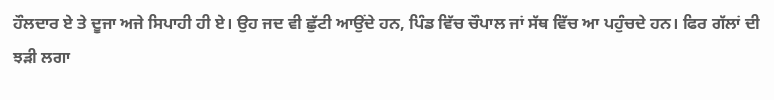ਹੌਲਦਾਰ ਏ ਤੇ ਦੂਜਾ ਅਜੇ ਸਿਪਾਹੀ ਹੀ ਏ। ਉਹ ਜਦ ਵੀ ਛੁੱਟੀ ਆਉਂਦੇ ਹਨ, ਪਿੰਡ ਵਿੱਚ ਚੌਪਾਲ ਜਾਂ ਸੱਥ ਵਿੱਚ ਆ ਪਹੁੰਚਦੇ ਹਨ। ਫਿਰ ਗੱਲਾਂ ਦੀ ਝੜੀ ਲਗਾ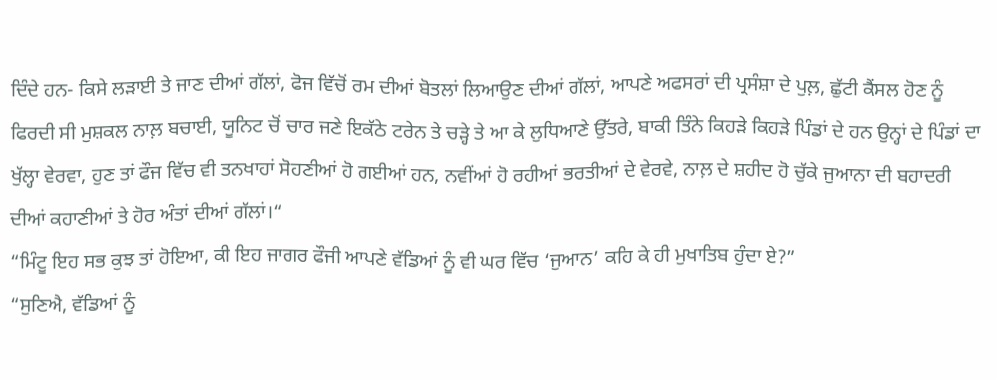ਦਿੰਦੇ ਹਨ- ਕਿਸੇ ਲੜਾਈ ਤੇ ਜਾਣ ਦੀਆਂ ਗੱਲਾਂ, ਫੋਜ ਵਿੱਚੋਂ ਰਮ ਦੀਆਂ ਬੋਤਲਾਂ ਲਿਆਉਣ ਦੀਆਂ ਗੱਲਾਂ, ਆਪਣੇ ਅਫਸਰਾਂ ਦੀ ਪ੍ਰਸੰਸ਼ਾ ਦੇ ਪੁਲ਼, ਛੁੱਟੀ ਕੈਂਸਲ ਹੋਣ ਨੂੰ ਫਿਰਦੀ ਸੀ ਮੁਸ਼ਕਲ ਨਾਲ਼ ਬਚਾਈ, ਯੂਨਿਟ ਚੋਂ ਚਾਰ ਜਣੇ ਇਕੱਠੇ ਟਰੇਨ ਤੇ ਚੜ੍ਹੇ ਤੇ ਆ ਕੇ ਲੁਧਿਆਣੇ ਉੱਤਰੇ, ਬਾਕੀ ਤਿੰਨੇ ਕਿਹੜੇ ਕਿਹੜੇ ਪਿੰਡਾਂ ਦੇ ਹਨ ਉਨ੍ਹਾਂ ਦੇ ਪਿੰਡਾਂ ਦਾ ਖੁੱਲ੍ਹਾ ਵੇਰਵਾ, ਹੁਣ ਤਾਂ ਫੌਜ ਵਿੱਚ ਵੀ ਤਨਖਾਹਾਂ ਸੋਹਣੀਆਂ ਹੋ ਗਈਆਂ ਹਨ, ਨਵੀਂਆਂ ਹੋ ਰਹੀਆਂ ਭਰਤੀਆਂ ਦੇ ਵੇਰਵੇ, ਨਾਲ਼ ਦੇ ਸ਼ਹੀਦ ਹੋ ਚੁੱਕੇ ਜੁਆਨਾ ਦੀ ਬਹਾਦਰੀ ਦੀਆਂ ਕਹਾਣੀਆਂ ਤੇ ਹੋਰ ਅੰਤਾਂ ਦੀਆਂ ਗੱਲਾਂ।“
“ਮਿੰਟੂ ਇਹ ਸਭ ਕੁਝ ਤਾਂ ਹੋਇਆ, ਕੀ ਇਹ ਜਾਗਰ ਫੌਜੀ ਆਪਣੇ ਵੱਡਿਆਂ ਨੂੰ ਵੀ ਘਰ ਵਿੱਚ ‘ਜੁਆਨ’ ਕਹਿ ਕੇ ਹੀ ਮੁਖਾਤਿਬ ਹੁੰਦਾ ਏ?”
“ਸੁਣਿਐ, ਵੱਡਿਆਂ ਨੂੰ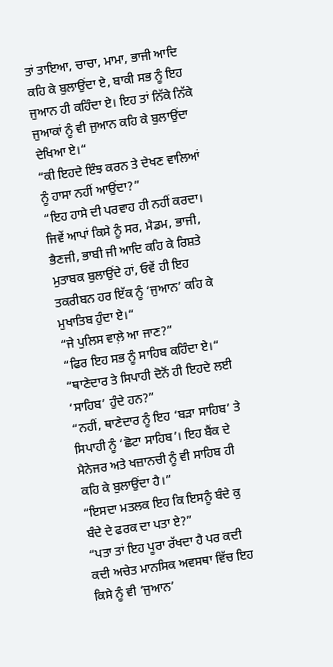ਤਾਂ ਤਾਇਆ, ਚਾਚਾ, ਮਾਮਾ, ਭਾਜੀ ਆਦਿ ਕਹਿ ਕੇ ਬੁਲਾਉਂਦਾ ਏ, ਬਾਕੀ ਸਭ ਨੂੰ ਇਹ ਜੁਆਨ ਹੀ ਕਹਿੰਦਾ ਏ। ਇਹ ਤਾਂ ਨਿੱਕੇ ਨਿੱਕੇ ਜੁਆਕਾਂ ਨੂੰ ਵੀ ਜੁਆਨ ਕਹਿ ਕੇ ਬੁਲਾਉਂਦਾ ਦੇਖਿਆ ਏ।“
“ਕੀ ਇਹਦੇ ਇੰਝ ਕਰਨ ਤੇ ਦੇਖਣ ਵਾਲਿਆਂ ਨੂੰ ਹਾਸਾ ਨਹੀਂ ਆਉਂਦਾ?”
“ਇਹ ਹਾਸੇ ਦੀ ਪਰਵਾਹ ਹੀ ਨਹੀਂ ਕਰਦਾ। ਜਿਵੇਂ ਆਪਾਂ ਕਿਸੇ ਨੂੰ ਸਰ, ਮੈਡਮ, ਭਾਜੀ, ਭੈਣਜੀ, ਭਾਬੀ ਜੀ ਆਦਿ ਕਹਿ ਕੇ ਰਿਸ਼ਤੇ ਮੁਤਾਬਕ ਬੁਲਾਉਂਦੇ ਹਾਂ, ਓਵੇਂ ਹੀ ਇਹ ਤਕਰੀਬਨ ਹਰ ਇੱਕ ਨੂੰ ‘ਜੁਆਨ’ ਕਹਿ ਕੇ ਮੁਖਾਤਿਬ ਹੁੰਦਾ ਏ।“
“ਜੇ ਪੁਲਿਸ ਵਾਲ਼ੇ ਆ ਜਾਣ?”
“ਫਿਰ ਇਹ ਸਭ ਨੂੰ ਸਾਹਿਬ ਕਹਿੰਦਾ ਏ।“
“ਥਾਣੇਦਾਰ ਤੇ ਸਿਪਾਹੀ ਦੋਨੋਂ ਹੀ ਇਹਦੇ ਲਈ ‘ਸਾਹਿਬ’ ਹੁੰਦੇ ਹਨ?”
“ਨਹੀਂ, ਥਾਣੇਦਾਰ ਨੂੰ ਇਹ ‘ਬੜਾ ਸਾਹਿਬ’ ਤੇ ਸਿਪਾਹੀ ਨੂੰ ‘ਛੋਟਾ ਸਾਹਿਬ’। ਇਹ ਬੈਂਕ ਦੇ ਮੈਨੇਜਰ ਅਤੇ ਖਜ਼ਾਨਚੀ ਨੂੰ ਵੀ ਸਾਹਿਬ ਹੀ ਕਹਿ ਕੇ ਬੁਲਾਉਂਦਾ ਹੈ।”
“ਇਸਦਾ ਮਤਲਕ ਇਹ ਕਿ ਇਸਨੂੰ ਬੰਦੇ ਕੁ ਬੰਦੇ ਦੇ ਫਰਕ ਦਾ ਪਤਾ ਏ?”
“ਪਤਾ ਤਾਂ ਇਹ ਪੂਰਾ ਰੱਖਦਾ ਹੈ ਪਰ ਕਦੀ ਕਦੀ ਅਚੇਤ ਮਾਨਸਿਕ ਅਵਸਥਾ ਵਿੱਚ ਇਹ ਕਿਸੇ ਨੂੰ ਵੀ ‘ਜੁਆਨ’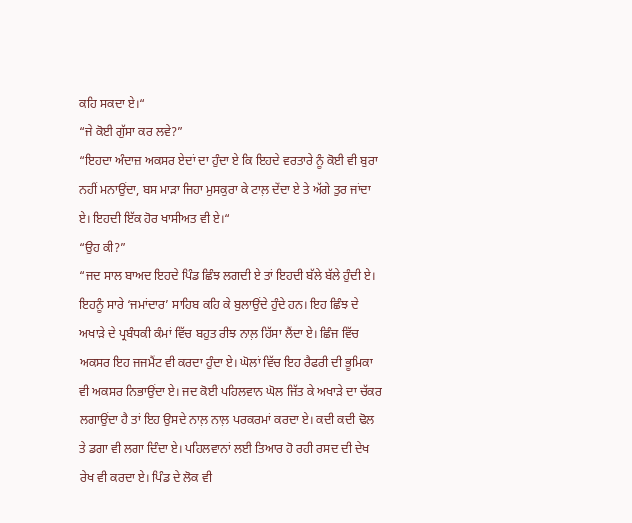ਕਹਿ ਸਕਦਾ ਏ।“
“ਜੇ ਕੋਈ ਗੁੱਸਾ ਕਰ ਲਵੇ?”
“ਇਹਦਾ ਅੰਦਾਜ਼ ਅਕਸਰ ਏਦਾਂ ਦਾ ਹੁੰਦਾ ਏ ਕਿ ਇਹਦੇ ਵਰਤਾਰੇ ਨੂੰ ਕੋਈ ਵੀ ਬੁਰਾ ਨਹੀਂ ਮਨਾਉਂਦਾ, ਬਸ ਮਾੜਾ ਜਿਹਾ ਮੁਸਕੁਰਾ ਕੇ ਟਾਲ਼ ਦੇਂਦਾ ਏ ਤੇ ਅੱਗੇ ਤੁਰ ਜਾਂਦਾ ਏ। ਇਹਦੀ ਇੱਕ ਹੋਰ ਖਾਸੀਅਤ ਵੀ ਏ।“
“ਉਹ ਕੀ?”
“ਜਦ ਸਾਲ ਬਾਅਦ ਇਹਦੇ ਪਿੰਡ ਛਿੰਝ ਲਗਦੀ ਏ ਤਾਂ ਇਹਦੀ ਬੱਲੇ ਬੱਲੇ ਹੁੰਦੀ ਏ। ਇਹਨੂੰ ਸਾਰੇ ‘ਜਮਾਂਦਾਰ’ ਸਾਹਿਬ ਕਹਿ ਕੇ ਬੁਲਾਉਂਦੇ ਹੁੰਦੇ ਹਨ। ਇਹ ਛਿੰਝ ਦੇ ਅਖਾੜੇ ਦੇ ਪ੍ਰਬੰਧਕੀ ਕੰਮਾਂ ਵਿੱਚ ਬਹੁਤ ਰੀਝ ਨਾਲ਼ ਹਿੱਸਾ ਲੈਂਦਾ ਏ। ਛਿੰਜ ਵਿੱਚ ਅਕਸਰ ਇਹ ਜਜਮੈਂਟ ਵੀ ਕਰਦਾ ਹੁੰਦਾ ਏ। ਘੋਲਾਂ ਵਿੱਚ ਇਹ ਰੈਫਰੀ ਦੀ ਭੂਮਿਕਾ ਵੀ ਅਕਸਰ ਨਿਭਾਉਂਦਾ ਏ। ਜਦ ਕੋਈ ਪਹਿਲਵਾਨ ਘੋਲ ਜਿੱਤ ਕੇ ਅਖਾੜੇ ਦਾ ਚੱਕਰ ਲਗਾਉਂਦਾ ਹੈ ਤਾਂ ਇਹ ਉਸਦੇ ਨਾਲ਼ ਨਾਲ਼ ਪਰਕਰਮਾਂ ਕਰਦਾ ਏ। ਕਦੀ ਕਦੀ ਢੋਲ ਤੇ ਡਗਾ ਵੀ ਲਗਾ ਦਿੰਦਾ ਏ। ਪਹਿਲਵਾਨਾਂ ਲਈ ਤਿਆਰ ਹੋ ਰਹੀ ਰਸਦ ਦੀ ਦੇਖ ਰੇਖ ਵੀ ਕਰਦਾ ਏ। ਪਿੰਡ ਦੇ ਲੋਕ ਵੀ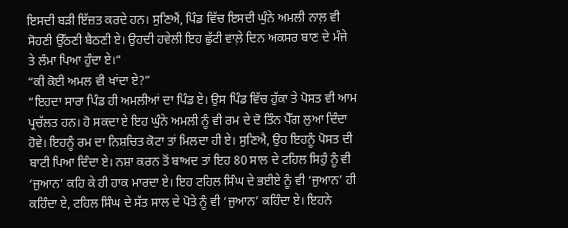ਇਸਦੀ ਬੜੀ ਇੱਜ਼ਤ ਕਰਦੇ ਹਨ। ਸੁਣਿਐਂ, ਪਿੰਡ ਵਿੱਚ ਇਸਦੀ ਘੁੰਨੇ ਅਮਲੀ ਨਾਲ਼ ਵੀ ਸੋਹਣੀ ਉੱਠਣੀ ਬੈਠਣੀ ਏ। ਉਹਦੀ ਹਵੇਲੀ ਇਹ ਛੁੱਟੀ ਵਾਲ਼ੇ ਦਿਨ ਅਕਸਰ ਬਾਣ ਦੇ ਮੰਜੇ ਤੇ ਲੰਮਾ ਪਿਆ ਹੁੰਦਾ ਏ।“
“ਕੀ ਕੋਈ ਅਮਲ ਵੀ ਖਾਂਦਾ ਏ?”
“ਇਹਦਾ ਸਾਰਾ ਪਿੰਡ ਹੀ ਅਮਲੀਆਂ ਦਾ ਪਿੰਡ ਏ। ਉਸ ਪਿੰਡ ਵਿੱਚ ਹੁੱਕਾ ਤੇ ਪੋਸਤ ਵੀ ਆਮ ਪ੍ਰਚੱਲਤ ਹਨ। ਹੋ ਸਕਦਾ ਏ ਇਹ ਘੁੰਨੇ ਅਮਲੀ ਨੂੰ ਵੀ ਰਮ ਦੇ ਦੋ ਤਿੰਨ ਪੈੱਗ ਲੁਆ ਦਿੰਦਾ ਹੋਵੇ। ਇਹਨੂੰ ਰਮ ਦਾ ਨਿਸ਼ਚਿਤ ਕੋਟਾ ਤਾਂ ਮਿਲਦਾ ਹੀ ਏ। ਸੁਣਿਐ, ਉਹ ਇਹਨੂੰ ਪੋਸਤ ਦੀ ਬਾਟੀ ਪਿਆ ਦਿੰਦਾ ਏ। ਨਸ਼ਾ ਕਰਨ ਤੋਂ ਬਾਅਦ ਤਾਂ ਇਹ 80 ਸਾਲ ਦੇ ਟਹਿਲ ਸਿਹੁੰ ਨੂੰ ਵੀ ‘ਜੁਆਨ’ ਕਹਿ ਕੇ ਹੀ ਹਾਕ ਮਾਰਦਾ ਏ। ਇਹ ਟਹਿਲ ਸਿੰਘ ਦੇ ਭਈਏ ਨੂੰ ਵੀ ‘ਜੁਆਨ’ ਹੀ ਕਹਿੰਦਾ ਏ, ਟਹਿਲ ਸਿੰਘ ਦੇ ਸੱਤ ਸਾਲ ਦੇ ਪੋਤੇ ਨੂੰ ਵੀ ‘ਜੁਆਨ’ ਕਹਿੰਦਾ ਏ। ਇਹਨੇ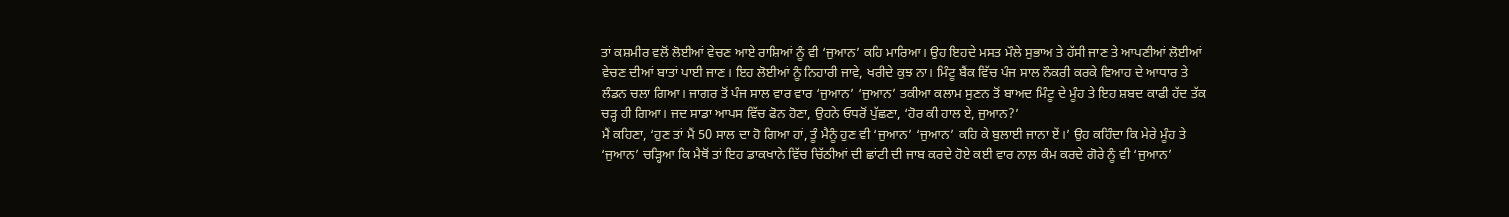ਤਾਂ ਕਸ਼ਮੀਰ ਵਲੋਂ ਲੋਈਆਂ ਵੇਚਣ ਆਏ ਰਾਸ਼ਿਆਂ ਨੂੰ ਵੀ ‘ਜੁਆਨ’ ਕਹਿ ਮਾਰਿਆ। ਉਹ ਇਹਦੇ ਮਸਤ ਮੌਲੇ ਸੁਭਾਅ ਤੇ ਹੱਸੀ ਜਾਣ ਤੇ ਆਪਣੀਆਂ ਲੋਈਆਂ ਵੇਚਣ ਦੀਆਂ ਬਾਤਾਂ ਪਾਈ ਜਾਣ। ਇਹ ਲੋਈਆਂ ਨੂੰ ਨਿਹਾਰੀ ਜਾਵੇ, ਖਰੀਦੇ ਕੁਝ ਨਾ। ਮਿੰਟੂ ਬੈਂਕ ਵਿੱਚ ਪੰਜ ਸਾਲ ਨੌਕਰੀ ਕਰਕੇ ਵਿਆਹ ਦੇ ਆਧਾਰ ਤੇ ਲੰਡਨ ਚਲਾ ਗਿਆ। ਜਾਗਰ ਤੋਂ ਪੰਜ ਸਾਲ ਵਾਰ ਵਾਰ ‘ਜੁਆਨ’ ‘ਜੁਆਨ’ ਤਕੀਆ ਕਲਾਮ ਸੁਣਨ ਤੋਂ ਬਾਅਦ ਮਿੰਟੂ ਦੇ ਮੂੰਹ ਤੇ ਇਹ ਸ਼ਬਦ ਕਾਫੀ ਹੱਦ ਤੱਕ ਚੜ੍ਹ ਹੀ ਗਿਆ। ਜਦ ਸਾਡਾ ਆਪਸ ਵਿੱਚ ਫੋਨ ਹੋਣਾ, ਉਹਨੇ ਓਧਰੋਂ ਪੁੱਛਣਾ, ‘ਹੋਰ ਕੀ ਹਾਲ ਏ, ਜੁਆਨ?’
ਮੈਂ ਕਹਿਣਾ, ‘ਹੁਣ ਤਾਂ ਮੈਂ 50 ਸਾਲ ਦਾ ਹੋ ਗਿਆ ਹਾਂ, ਤੂੰ ਮੈਨੂੰ ਹੁਣ ਵੀ ‘ਜੁਆਨ’ ‘ਜੁਆਨ’ ਕਹਿ ਕੇ ਬੁਲਾਈ ਜਾਨਾ ਏਂ।’ ਉਹ ਕਹਿੰਦਾ ਕਿ ਮੇਰੇ ਮੂੰਹ ਤੇ ‘ਜੁਆਨ’ ਚੜ੍ਹਿਆ ਕਿ ਮੈਥੋਂ ਤਾਂ ਇਹ ਡਾਕਖਾਨੇ ਵਿੱਚ ਚਿੱਠੀਆਂ ਦੀ ਛਾਂਟੀ ਦੀ ਜਾਬ ਕਰਦੇ ਹੋਏ ਕਈ ਵਾਰ ਨਾਲ਼ ਕੰਮ ਕਰਦੇ ਗੋਰੇ ਨੂੰ ਵੀ ‘ਜੁਆਨ’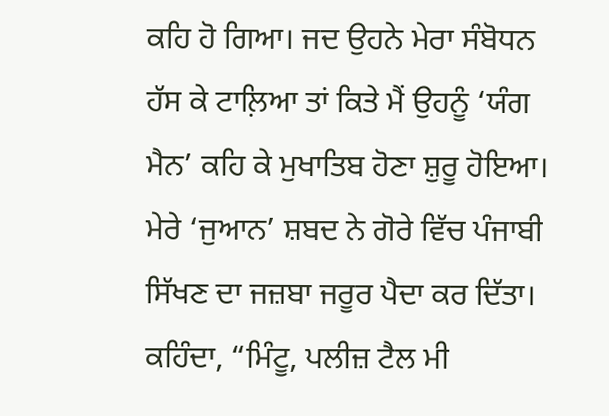ਕਹਿ ਹੋ ਗਿਆ। ਜਦ ਉਹਨੇ ਮੇਰਾ ਸੰਬੋਧਨ ਹੱਸ ਕੇ ਟਾਲ਼ਿਆ ਤਾਂ ਕਿਤੇ ਮੈਂ ਉਹਨੂੰ ‘ਯੰਗ ਮੈਨ’ ਕਹਿ ਕੇ ਮੁਖਾਤਿਬ ਹੋਣਾ ਸ਼ੁਰੂ ਹੋਇਆ। ਮੇਰੇ ‘ਜੁਆਨ’ ਸ਼ਬਦ ਨੇ ਗੋਰੇ ਵਿੱਚ ਪੰਜਾਬੀ ਸਿੱਖਣ ਦਾ ਜਜ਼ਬਾ ਜਰੂਰ ਪੈਦਾ ਕਰ ਦਿੱਤਾ। ਕਹਿੰਦਾ, “ਮਿੰਟੂ, ਪਲੀਜ਼ ਟੈਲ ਮੀ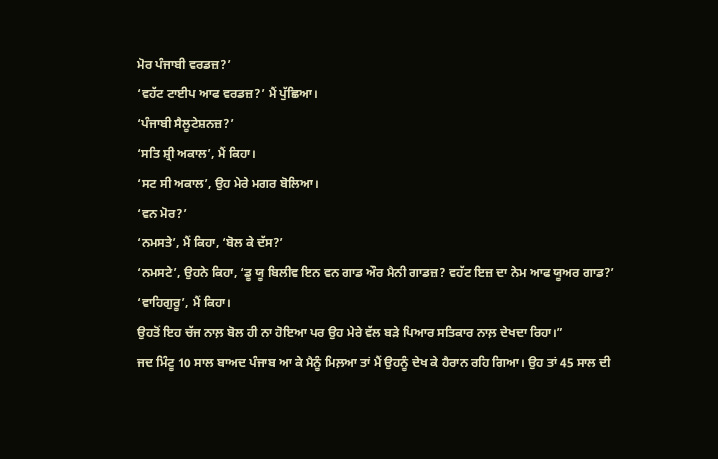ਮੋਰ ਪੰਜਾਬੀ ਵਰਡਜ਼?’
‘ਵਹੱਟ ਟਾਈਪ ਆਫ ਵਰਡਜ਼?’ ਮੈਂ ਪੁੱਛਿਆ।
‘ਪੰਜਾਬੀ ਸੈਲੂਟੇਸ਼ਨਜ਼?’
‘ਸਤਿ ਸ਼੍ਰੀ ਅਕਾਲ’, ਮੈਂ ਕਿਹਾ।
‘ਸਟ ਸੀ ਅਕਾਲ’, ਉਹ ਮੇਰੇ ਮਗਰ ਬੋਲਿਆ।
‘ਵਨ ਮੋਰ?’
‘ਨਮਸਤੇ’, ਮੈਂ ਕਿਹਾ, ‘ਬੋਲ ਕੇ ਦੱਸ?’
‘ਨਮਸਟੇ’, ਉਹਨੇ ਕਿਹਾ, ‘ਡੂ ਯੂ ਬਿਲੀਵ ਇਨ ਵਨ ਗਾਡ ਔਰ ਮੈਨੀ ਗਾਡਜ਼? ਵਹੱਟ ਇਜ਼ ਦਾ ਨੇਮ ਆਫ ਯੂਅਰ ਗਾਡ?’
‘ਵਾਹਿਗੁਰੂ’, ਮੈਂ ਕਿਹਾ।
ਉਹਤੋਂ ਇਹ ਚੱਜ ਨਾਲ਼ ਬੋਲ ਹੀ ਨਾ ਹੋਇਆ ਪਰ ਉਹ ਮੇਰੇ ਵੱਲ ਬੜੇ ਪਿਆਰ ਸਤਿਕਾਰ ਨਾਲ਼ ਦੇਖਦਾ ਰਿਹਾ।”
ਜਦ ਮਿੰਟੂ 10 ਸਾਲ ਬਾਅਦ ਪੰਜਾਬ ਆ ਕੇ ਮੈਨੂੰ ਮਿਲ਼ਆ ਤਾਂ ਮੈਂ ਉਹਨੂੰ ਦੇਖ ਕੇ ਹੈਰਾਨ ਰਹਿ ਗਿਆ। ਉਹ ਤਾਂ 45 ਸਾਲ ਦੀ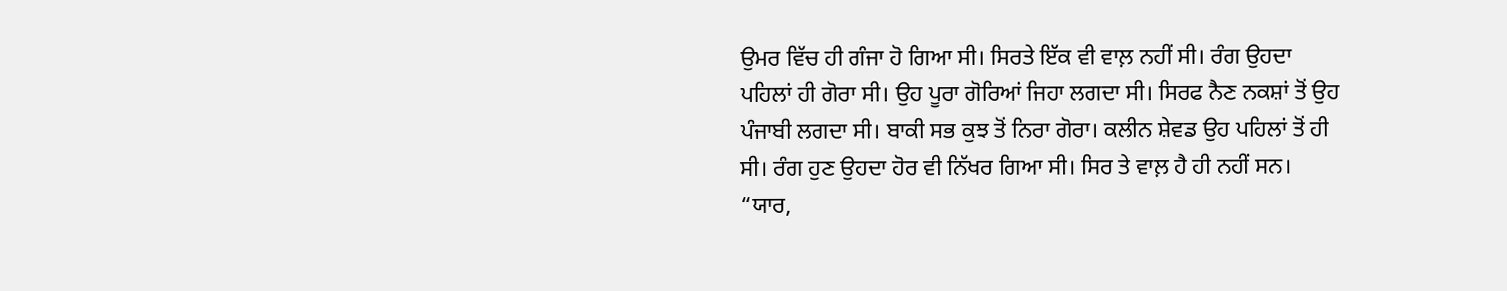ਉਮਰ ਵਿੱਚ ਹੀ ਗੰਜਾ ਹੋ ਗਿਆ ਸੀ। ਸਿਰਤੇ ਇੱਕ ਵੀ ਵਾਲ਼ ਨਹੀਂ ਸੀ। ਰੰਗ ਉਹਦਾ ਪਹਿਲਾਂ ਹੀ ਗੋਰਾ ਸੀ। ਉਹ ਪੂਰਾ ਗੋਰਿਆਂ ਜਿਹਾ ਲਗਦਾ ਸੀ। ਸਿਰਫ ਨੈਣ ਨਕਸ਼ਾਂ ਤੋਂ ਉਹ ਪੰਜਾਬੀ ਲਗਦਾ ਸੀ। ਬਾਕੀ ਸਭ ਕੁਝ ਤੋਂ ਨਿਰਾ ਗੋਰਾ। ਕਲੀਨ ਸ਼ੇਵਡ ਉਹ ਪਹਿਲਾਂ ਤੋਂ ਹੀ ਸੀ। ਰੰਗ ਹੁਣ ਉਹਦਾ ਹੋਰ ਵੀ ਨਿੱਖਰ ਗਿਆ ਸੀ। ਸਿਰ ਤੇ ਵਾਲ਼ ਹੈ ਹੀ ਨਹੀਂ ਸਨ।
“ਯਾਰ,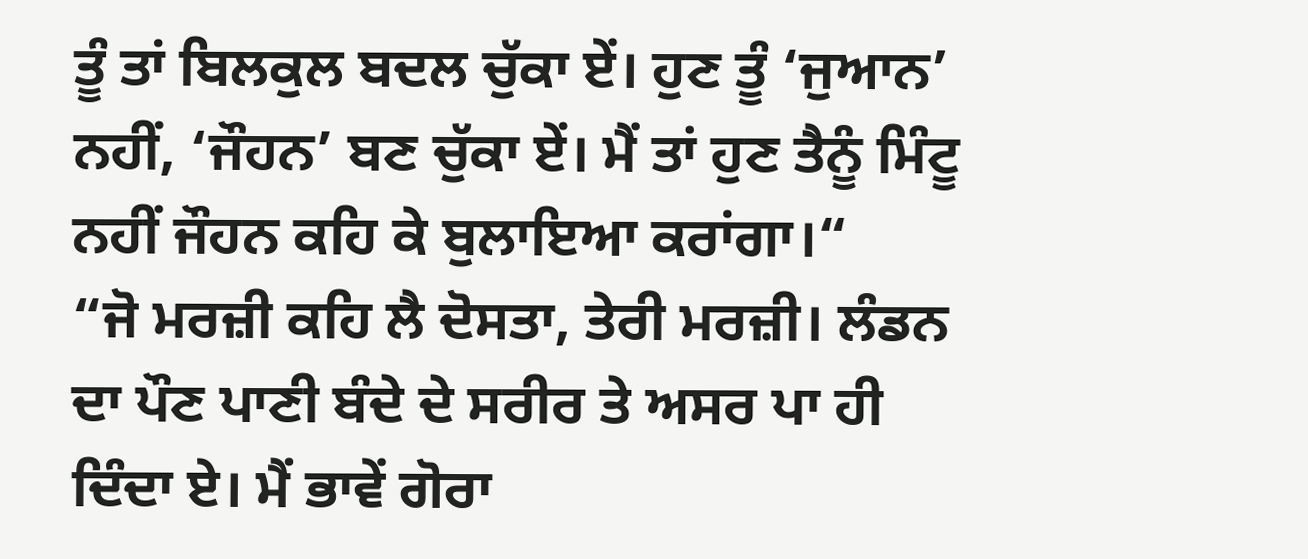ਤੂੰ ਤਾਂ ਬਿਲਕੁਲ ਬਦਲ ਚੁੱਕਾ ਏਂ। ਹੁਣ ਤੂੰ ‘ਜੁਆਨ’ ਨਹੀਂ, ‘ਜੌਹਨ’ ਬਣ ਚੁੱਕਾ ਏਂ। ਮੈਂ ਤਾਂ ਹੁਣ ਤੈਨੂੰ ਮਿੰਟੂ ਨਹੀਂ ਜੌਹਨ ਕਹਿ ਕੇ ਬੁਲਾਇਆ ਕਰਾਂਗਾ।“
“ਜੋ ਮਰਜ਼ੀ ਕਹਿ ਲੈ ਦੋਸਤਾ, ਤੇਰੀ ਮਰਜ਼ੀ। ਲੰਡਨ ਦਾ ਪੌਣ ਪਾਣੀ ਬੰਦੇ ਦੇ ਸਰੀਰ ਤੇ ਅਸਰ ਪਾ ਹੀ ਦਿੰਦਾ ਏ। ਮੈਂ ਭਾਵੇਂ ਗੋਰਾ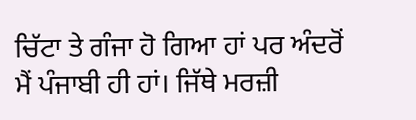ਚਿੱਟਾ ਤੇ ਗੰਜਾ ਹੋ ਗਿਆ ਹਾਂ ਪਰ ਅੰਦਰੋਂ ਮੈਂ ਪੰਜਾਬੀ ਹੀ ਹਾਂ। ਜਿੱਥੇ ਮਰਜ਼ੀ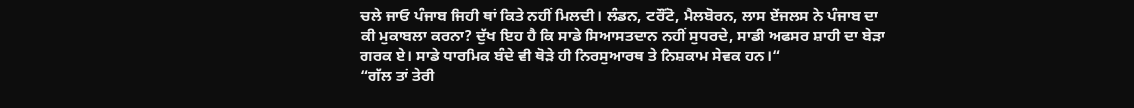ਚਲੇ ਜਾਓ ਪੰਜਾਬ ਜਿਹੀ ਥਾਂ ਕਿਤੇ ਨਹੀਂ ਮਿਲਦੀ। ਲੰਡਨ, ਟਰੌਂਟੋ, ਮੈਲਬੋਰਨ, ਲਾਸ ਏਂਜਲਸ ਨੇ ਪੰਜਾਬ ਦਾ ਕੀ ਮੁਕਾਬਲਾ ਕਰਨਾ? ਦੁੱਖ ਇਹ ਹੈ ਕਿ ਸਾਡੇ ਸਿਆਸਤਦਾਨ ਨਹੀਂ ਸੁਧਰਦੇ, ਸਾਡੀ ਅਫਸਰ ਸ਼ਾਹੀ ਦਾ ਬੇੜਾ ਗਰਕ ਏ। ਸਾਡੇ ਧਾਰਮਿਕ ਬੰਦੇ ਵੀ ਥੋੜੇ ਹੀ ਨਿਰਸੁਆਰਥ ਤੇ ਨਿਸ਼ਕਾਮ ਸੇਵਕ ਹਨ।“
“ਗੱਲ ਤਾਂ ਤੇਰੀ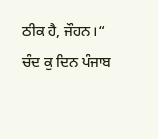ਠੀਕ ਹੈ, ਜੌਹਨ।“
ਚੰਦ ਕੁ ਦਿਨ ਪੰਜਾਬ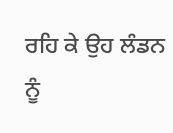ਰਹਿ ਕੇ ਉਹ ਲੰਡਨ ਨੂੰ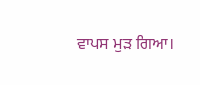ਵਾਪਸ ਮੁੜ ਗਿਆ।